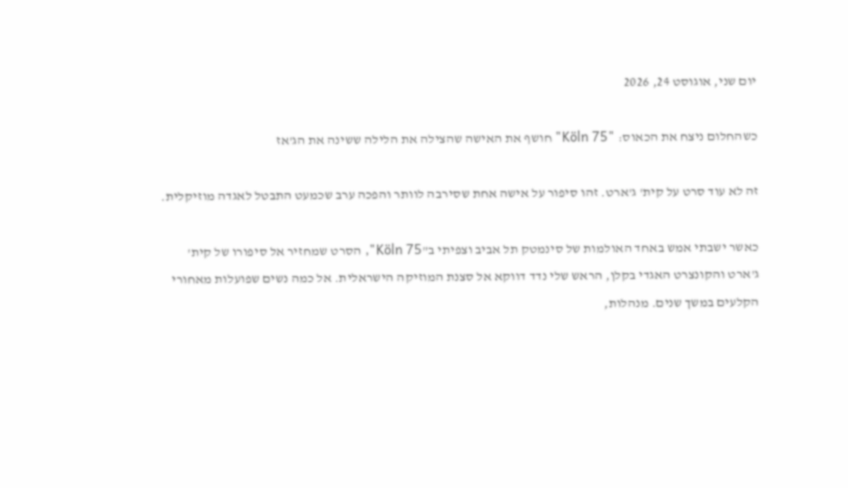יום שני, אוגוסט 24, 2026

כשהחלום ניצח את הכאוס: "Köln 75" חושף את האישה שהצילה את הלילה ששינה את הג'אז

זה לא עוד סרט על קית' ג'ארט. זהו סיפור על אישה אחת שסירבה לוותר והפכה ערב שכמעט התבטל לאגדה מוזיקלית.

כאשר ישבתי אמש באחד האולמות של סינמטק תל אביב וצפיתי ב"Köln 75", הסרט שמחזיר אל סיפורו של קית' ג'ארט והקונצרט האגדי בקלן, הראש שלי נדד דווקא אל סצנת המוזיקה הישראלית. אל כמה נשים שפועלות מאחורי הקלעים במשך שנים. מנהלות,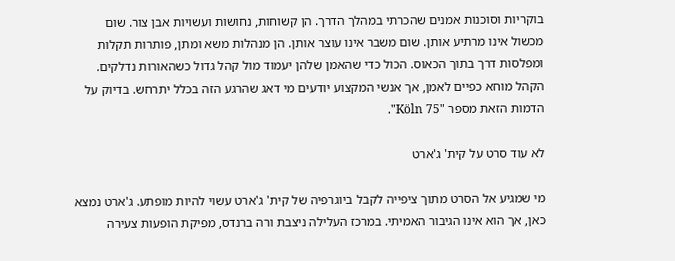בוקריות וסוכנות אמנים שהכרתי במהלך הדרך. הן קשוחות, נחושות ועשויות אבן צור. שום מכשול אינו מרתיע אותן. שום משבר אינו עוצר אותן. הן מנהלות משא ומתן, פותרות תקלות ומפלסות דרך בתוך הכאוס. הכול כדי שהאמן שלהן יעמוד מול קהל גדול כשהאורות נדלקים. הקהל מוחא כפיים לאמן, אך אנשי המקצוע יודעים מי דאג שהרגע הזה בכלל יתרחש. בדיוק על הדמות הזאת מספר "Köln 75".

לא עוד סרט על קית' ג'ארט

מי שמגיע אל הסרט מתוך ציפייה לקבל ביוגרפיה של קית' ג'ארט עשוי להיות מופתע. ג'ארט נמצא כאן, אך הוא אינו הגיבור האמיתי. במרכז העלילה ניצבת ורה ברנדס, מפיקת הופעות צעירה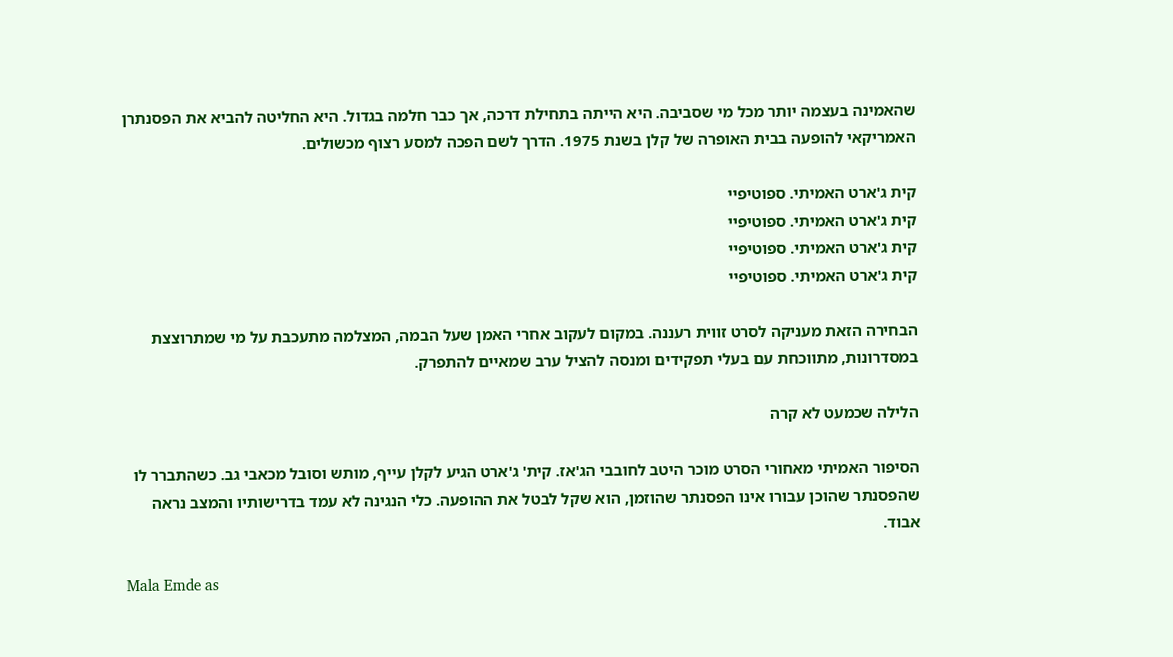שהאמינה בעצמה יותר מכל מי שסביבה. היא הייתה בתחילת דרכה, אך כבר חלמה בגדול. היא החליטה להביא את הפסנתרן האמריקאי להופעה בבית האופרה של קלן בשנת 1975. הדרך לשם הפכה למסע רצוף מכשולים.

קית ג'ארט האמיתי. ספוטיפיי
קית ג'ארט האמיתי. ספוטיפיי
קית ג'ארט האמיתי. ספוטיפיי
קית ג'ארט האמיתי. ספוטיפיי

הבחירה הזאת מעניקה לסרט זווית רעננה. במקום לעקוב אחרי האמן שעל הבמה, המצלמה מתעכבת על מי שמתרוצצת במסדרונות, מתווכחת עם בעלי תפקידים ומנסה להציל ערב שמאיים להתפרק.

הלילה שכמעט לא קרה

הסיפור האמיתי מאחורי הסרט מוכר היטב לחובבי הג'אז. קית' ג'ארט הגיע לקלן עייף, מותש וסובל מכאבי גב. כשהתברר לו שהפסנתר שהוכן עבורו אינו הפסנתר שהוזמן, הוא שקל לבטל את ההופעה. כלי הנגינה לא עמד בדרישותיו והמצב נראה אבוד.

Mala Emde as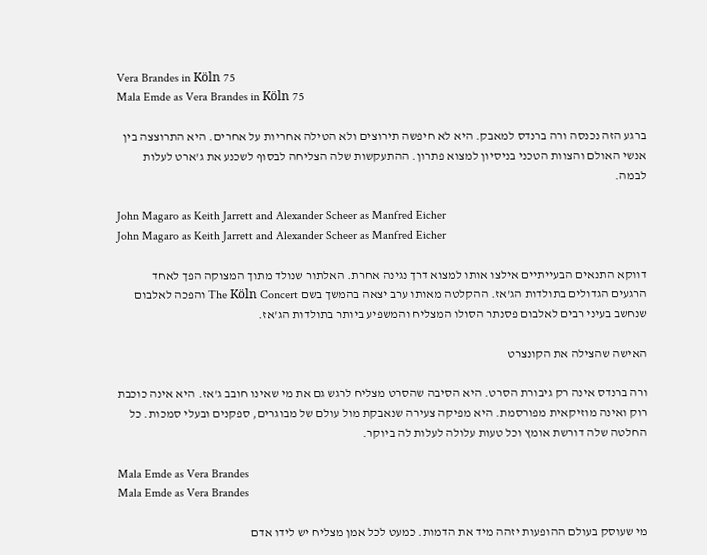Vera Brandes in Köln 75
Mala Emde as Vera Brandes in Köln 75

ברגע הזה נכנסה ורה ברנדס למאבק. היא לא חיפשה תירוצים ולא הטילה אחריות על אחרים. היא התרוצצה בין אנשי האולם והצוות הטכני בניסיון למצוא פתרון. ההתעקשות שלה הצליחה לבסוף לשכנע את ג'ארט לעלות לבמה.

John Magaro as Keith Jarrett and Alexander Scheer as Manfred Eicher
John Magaro as Keith Jarrett and Alexander Scheer as Manfred Eicher

דווקא התנאים הבעייתיים אילצו אותו למצוא דרך נגינה אחרת. האלתור שנולד מתוך המצוקה הפך לאחד הרגעים הגדולים בתולדות הג'אז. ההקלטה מאותו ערב יצאה בהמשך בשם The Köln Concert והפכה לאלבום שנחשב בעיני רבים לאלבום פסנתר הסולו המצליח והמשפיע ביותר בתולדות הג'אז.

האישה שהצילה את הקונצרט

ורה ברנדס אינה רק גיבורת הסרט. היא הסיבה שהסרט מצליח לרגש גם את מי שאינו חובב ג'אז. היא אינה כוכבת רוק ואינה מוזיקאית מפורסמת. היא מפיקה צעירה שנאבקת מול עולם של מבוגרים, ספקנים ובעלי סמכות. כל החלטה שלה דורשת אומץ וכל טעות עלולה לעלות לה ביוקר.

Mala Emde as Vera Brandes
Mala Emde as Vera Brandes

מי שעוסק בעולם ההופעות יזהה מיד את הדמות. כמעט לכל אמן מצליח יש לידו אדם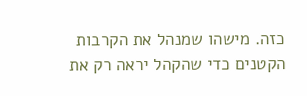כזה. מישהו שמנהל את הקרבות הקטנים כדי שהקהל יראה רק את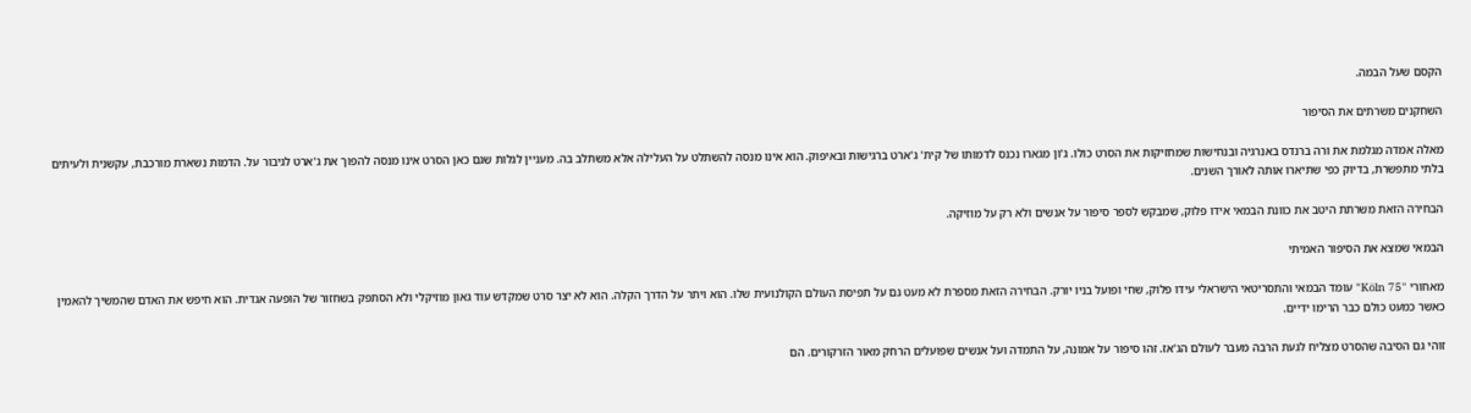הקסם שעל הבמה.

השחקנים משרתים את הסיפור

מאלה אמדה מגלמת את ורה ברנדס באנרגיה ובנחישות שמחזיקות את הסרט כולו. ג'ון מגארו נכנס לדמותו של קית' ג'ארט ברגישות ובאיפוק. הוא אינו מנסה להשתלט על העלילה אלא משתלב בה. מעניין לגלות שגם כאן הסרט אינו מנסה להפוך את ג'ארט לגיבור על. הדמות נשארת מורכבת, עקשנית ולעיתים בלתי מתפשרת, בדיוק כפי שתיארו אותה לאורך השנים.

הבחירה הזאת משרתת היטב את כוונת הבמאי אידו פלוק, שמבקש לספר סיפור על אנשים ולא רק על מוזיקה.

הבמאי שמצא את הסיפור האמיתי

מאחורי "Köln 75" עומד הבמאי והתסריטאי הישראלי עידו פלוק, שחי ופועל בניו יורק. הבחירה הזאת מספרת לא מעט גם על תפיסת העולם הקולנועית שלו. הוא ויתר על הדרך הקלה. הוא לא יצר סרט שמקדש עוד גאון מוזיקלי ולא הסתפק בשחזור של הופעה אגדית. הוא חיפש את האדם שהמשיך להאמין כאשר כמעט כולם כבר הרימו ידיים.

זוהי גם הסיבה שהסרט מצליח לגעת הרבה מעבר לעולם הג'אז. זהו סיפור על אמונה, על התמדה ועל אנשים שפועלים הרחק מאור הזרקורים. הם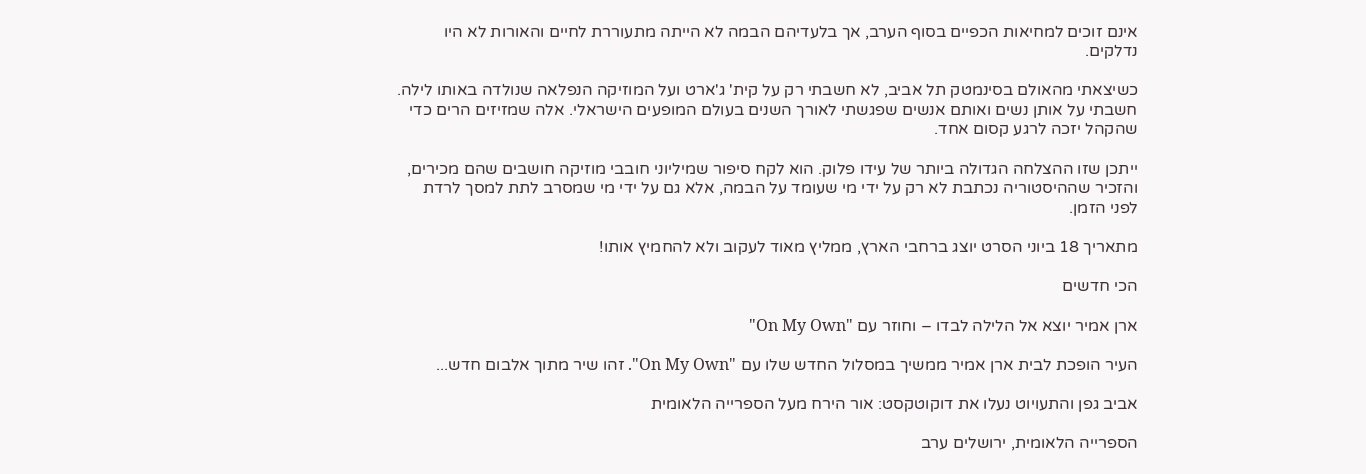אינם זוכים למחיאות הכפיים בסוף הערב, אך בלעדיהם הבמה לא הייתה מתעוררת לחיים והאורות לא היו נדלקים.

כשיצאתי מהאולם בסינמטק תל אביב, לא חשבתי רק על קית' ג'ארט ועל המוזיקה הנפלאה שנולדה באותו לילה. חשבתי על אותן נשים ואותם אנשים שפגשתי לאורך השנים בעולם המופעים הישראלי. אלה שמזיזים הרים כדי שהקהל יזכה לרגע קסום אחד.

ייתכן שזו ההצלחה הגדולה ביותר של עידו פלוק. הוא לקח סיפור שמיליוני חובבי מוזיקה חושבים שהם מכירים, והזכיר שההיסטוריה נכתבת לא רק על ידי מי שעומד על הבמה, אלא גם על ידי מי שמסרב לתת למסך לרדת לפני הזמן.

מתאריך 18 ביוני הסרט יוצג ברחבי הארץ, ממליץ מאוד לעקוב ולא להחמיץ אותו!

הכי חדשים

ארן אמיר יוצא אל הלילה לבדו – וחוזר עם "On My Own"

העיר הופכת לבית ארן אמיר ממשיך במסלול החדש שלו עם "On My Own". זהו שיר מתוך אלבום חדש...

אביב גפן והתעויוט נעלו את דוקוטקסט: אור הירח מעל הספרייה הלאומית

הספרייה הלאומית, ירושלים ערב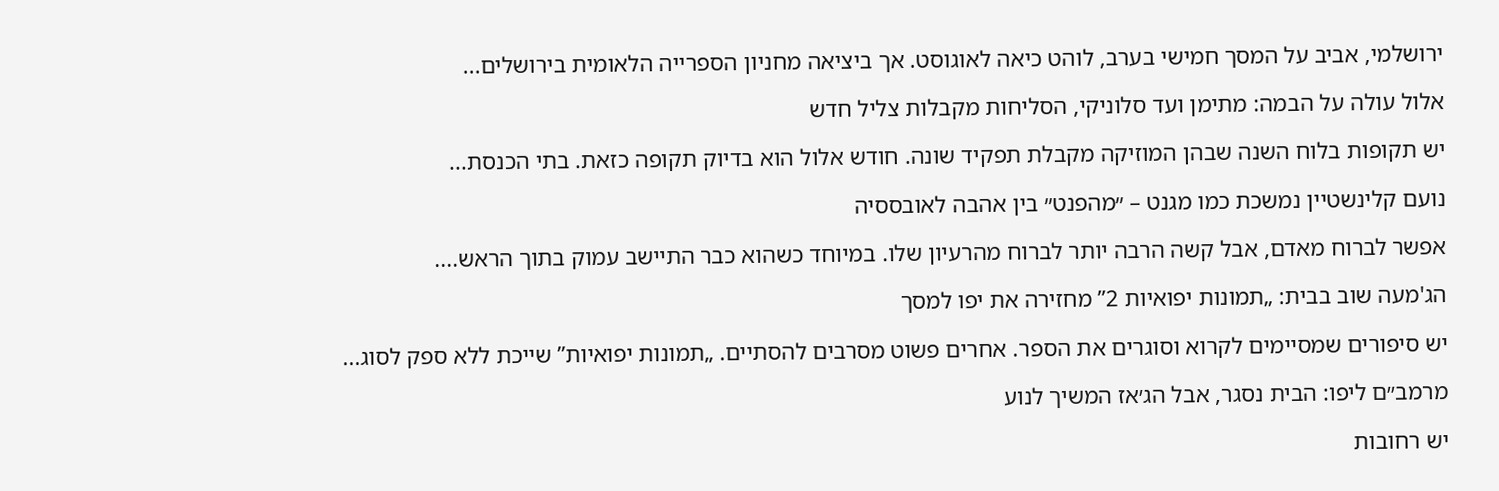ירושלמי, אביב על המסך חמישי בערב, לוהט כיאה לאוגוסט. אך ביציאה מחניון הספרייה הלאומית בירושלים...

אלול עולה על הבמה: מתימן ועד סלוניקי, הסליחות מקבלות צליל חדש

יש תקופות בלוח השנה שבהן המוזיקה מקבלת תפקיד שונה. חודש אלול הוא בדיוק תקופה כזאת. בתי הכנסת...

נועם קלינשטיין נמשכת כמו מגנט – ״מהפנט״ בין אהבה לאובססיה

אפשר לברוח מאדם, אבל קשה הרבה יותר לברוח מהרעיון שלו. במיוחד כשהוא כבר התיישב עמוק בתוך הראש....

הג'מעה שוב בבית: „תמונות יפואיות 2” מחזירה את יפו למסך

יש סיפורים שמסיימים לקרוא וסוגרים את הספר. אחרים פשוט מסרבים להסתיים. „תמונות יפואיות” שייכת ללא ספק לסוג...

מרמב״ם ליפו: הבית נסגר, אבל הג׳אז המשיך לנוע

יש רחובות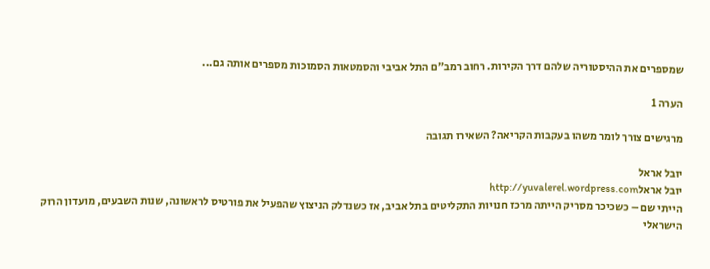שמספרים את ההיסטוריה שלהם דרך הקירות. רחוב רמב״ם התל אביבי והסמטאות הסמוכות מספרים אותה גם...

הערה 1

מרגישים צורך לומר משהו בעקבות הקריאה? השאירו תגובה

יובל אראל
יובל אראלhttp://yuvalerel.wordpress.com
הייתי שם – כשכיכר מסריק הייתה מרכז חנויות התקליטים בתל אביב, אז כשנדלק הניצוץ שהפעיל את פורטיס לראשונה, שנות השבעים, מועדון הרוק הישראלי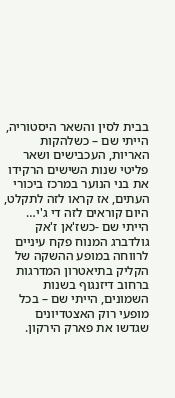בבית לסין והשאר היסטוריה, הייתי שם – כשלהקות האריות, העכבישים ושאר פליטי שנות השישים הרקידו את בני הנוער במרכז ביכורי העתים, אז קראו לזה לתקלט, היום קוראים לזה די ג'י… הייתי שם -כשז'אן ז'אק גולדברג המנוח פקח עיניים לרווחה במופע ההשקה של הקליק בתיאטרון המדרגות ברחוב דיזנגוף בשנות השמונים, הייתי שם – בכל מופעי רוק האצטדיונים שגדשו את פארק הירקון.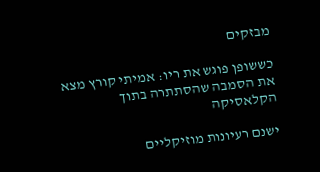מבזקים

כששופן פוגש את ריו: אמיתי קורץ מצא את הסמבה שהסתתרה בתוך הקלאסיקה

ישנם רעיונות מוזיקליים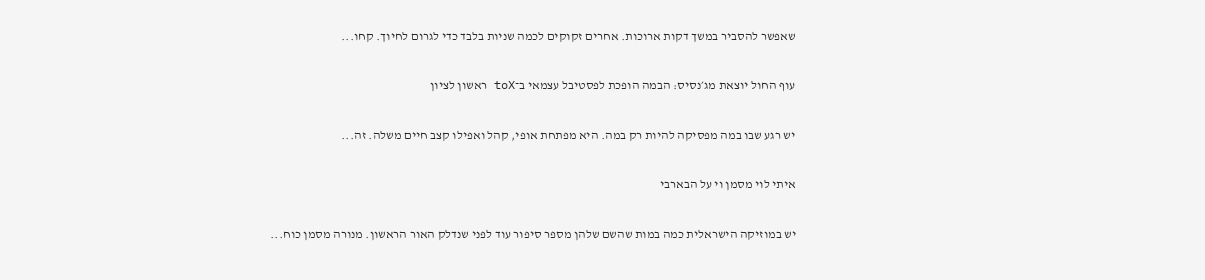שאפשר להסביר במשך דקות ארוכות. אחרים זקוקים לכמה שניות בלבד כדי לגרום לחיוך. קחו...

עוף החול יוצאת מג׳נסיס: הבמה הופכת לפסטיבל עצמאי ב־toX ראשון לציון

יש רגע שבו במה מפסיקה להיות רק במה. היא מפתחת אופי, קהל ואפילו קצב חיים משלה. זה...

איתי לוי מסמן וי על הבארבי

יש במוזיקה הישראלית כמה במות שהשם שלהן מספר סיפור עוד לפני שנדלק האור הראשון. מנורה מסמן כוח...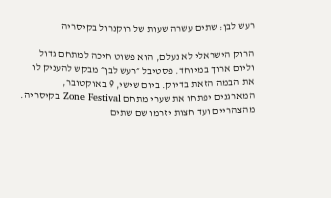רעש לבן: שתים עשרה שעות של רוקנרול בקיסריה

הרוק הישראלי לא נעלם, הוא פשוט חיכה למתחם גדול וליום ארוך במיוחד. פסטיבל ״רעש לבן״ מבקש להעניק לו את הבמה הזאת בדיוק. ביום שישי, 9 באוקטובר, המארגנים יפתחו את שערי מתחם Zone Festival בקיסריה. מהצהריים ועד חצות יזרמו שם שתים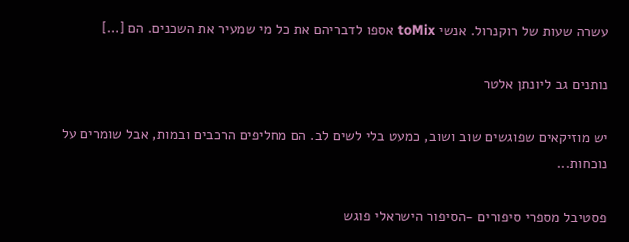עשרה שעות של רוקנרול. אנשי toMix אספו לדבריהם את כל מי שמעיר את השכנים. הם […]

נותנים גב ליונתן אלטר

יש מוזיקאים שפוגשים שוב ושוב, כמעט בלי לשים לב. הם מחליפים הרכבים ובמות, אבל שומרים על נוכחות...

פסטיבל מספרי סיפורים -הסיפור הישראלי פוגש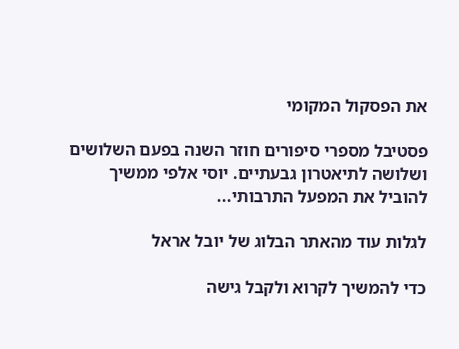את הפסקול המקומי

פסטיבל מספרי סיפורים חוזר השנה בפעם השלושים ושלושה לתיאטרון גבעתיים. יוסי אלפי ממשיך להוביל את המפעל התרבותי...

לגלות עוד מהאתר הבלוג של יובל אראל

כדי להמשיך לקרוא ולקבל גישה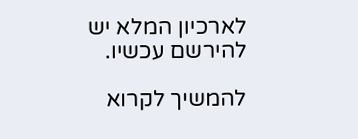לארכיון המלא יש להירשם עכשיו.

להמשיך לקרוא